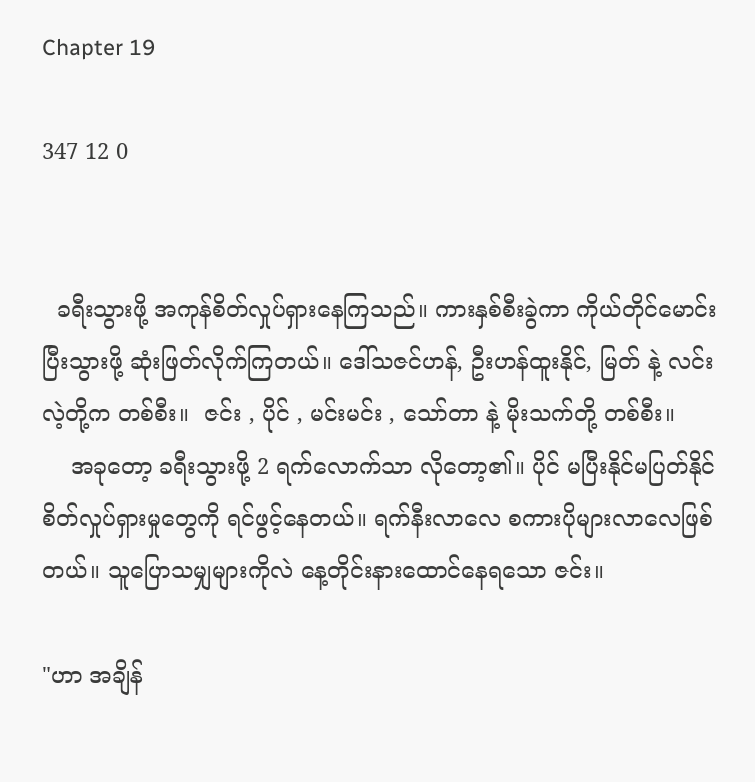Chapter 19

347 12 0


  ခရီးသွားဖို့ အကုန်စိတ်လှုပ်ရှားနေကြသည်။ ကားနှစ်စီးခွဲကာ ကိုယ်တိုင်မောင်းပြီးသွားဖို့ ဆုံးဖြတ်လိုက်ကြတယ်။ ဒေါ်သဇင်ဟန်, ဦးဟန်ထူးနိုင်, မြတ် နဲ့ လင်းလဲ့တို့က တစ်စီး။  ဇင်း , ပိုင် , မင်းမင်း , သော်တာ နဲ့ မိုးသက်တို့ တစ်စီး။
    အခုတော့ ခရီးသွားဖို့ 2 ရက်လောက်သာ လိုတော့၏။ ပိုင် မပြီးနိုင်မပြတ်နိုင် စိတ်လှုပ်ရှားမှုတွေကို ရင်ဖွင့်နေတယ်။ ရက်နီးလာလေ စကားပိုများလာလေဖြစ်တယ်။ သူပြောသမျှများကိုလဲ နေ့တိုင်းနားထောင်နေရသော ဇင်း။

"ဟာ အချိန်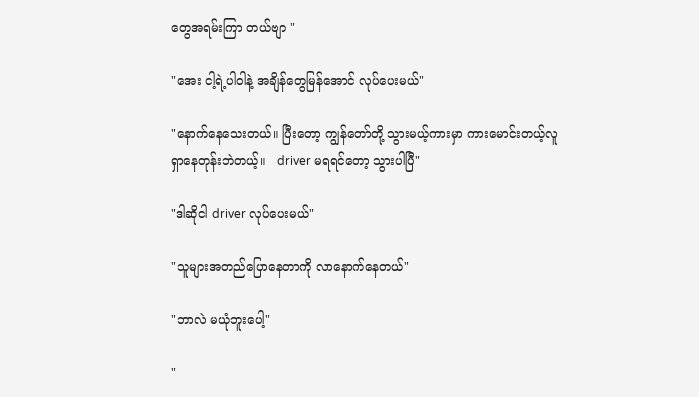တွေအရမ်းကြာ တယ်ဗျာ "

"အေး ငါ့ရဲ့ပါဝါနဲ့ အချိန်တွေမြန်အောင် လုပ်ပေးမယ်"

"နောက်နေသေးတယ်။ ပြီးတော့ ကျွန်တော်တို့ သွားမယ့်ကားမှာ ကားမောင်းတယ့်လူ ရှာနေတုန်းဘဲတယ့်။   driver မရရင်တော့ သွားပါပြီ"

"ဒါဆိုငါ driver လုပ်ပေးမယ်"

"သူများအတည်ပြောနေတာကို လာနောက်နေတယ်"

"ဘာလဲ မယုံဘူးပေါ့"

"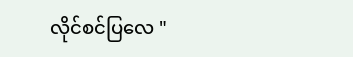လိုင်စင်ပြလေ "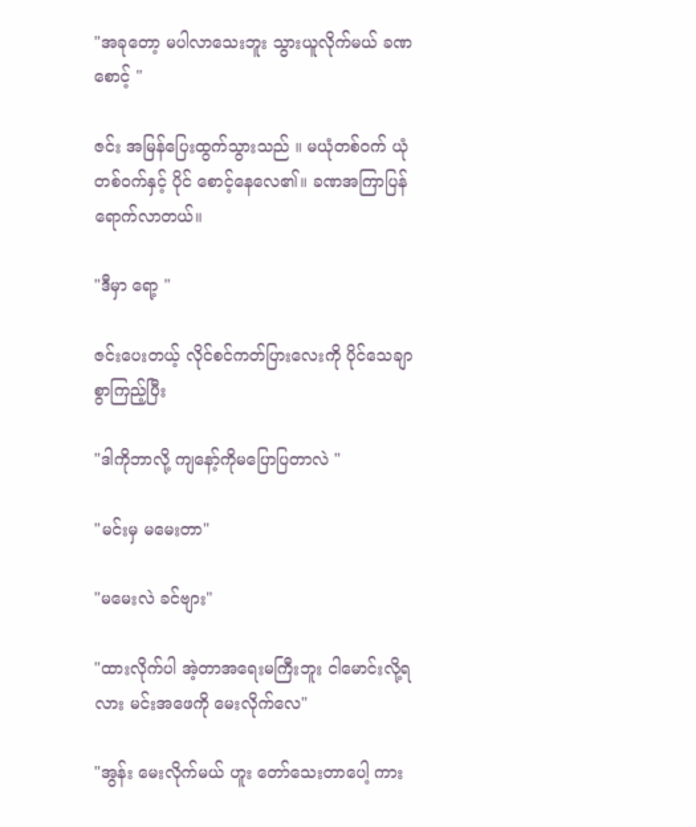"အခုတော့ မပါလာသေးဘူး သွားယူလိုက်မယ် ခဏစောင့် "

ဇင်း အမြန်ပြေးထွက်သွားသည် ။ မယုံတစ်ဝက် ယုံတစ်ဝက်နှင့် ပိုင် စောင့်နေလေ၏။ ခဏအကြာပြန်ရောက်လာတယ်။

"ဒီမှာ ရော့ "

ဇင်းပေးတယ့် လိုင်စင်ကတ်ပြားလေးကို ပိုင်သေချာစွာကြည့်ပြီး

"ဒါကိုဘာလို့ ကျနော့်ကိုမပြောပြတာလဲ "

"မင်းမှ မမေးတာ"

"မမေးလဲ ခင်ဗျား"

"ထားလိုက်ပါ အဲ့တာအရေးမကြီးဘူး ငါမောင်းလို့ရလား မင်းအဖေကို မေးလိုက်လေ"

"အွန်း မေးလိုက်မယ် ဟူး တော်သေးတာပေါ့ ကား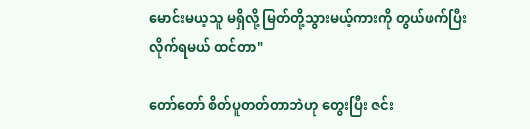မောင်းမယ့သူ မရှိလို့ မြတ်တို့သွားမယ့်ကားကို တွယ်ဖက်ပြီး လိုက်ရမယ် ထင်တာ"

တော်တော် စိတ်ပူတတ်တာဘဲဟု တွေးပြီး ဇင်း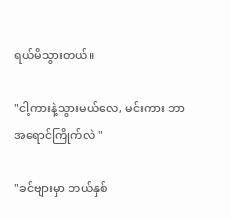ရယ်မိသွားတယ်။

"ငါ့ကားနဲ့သွားမယ်လေ, မင်းကား ဘာအရောင်ကြိုက်လဲ "

"ခင်ဗျားမှာ ဘယ်နှစ်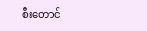စီးတောင်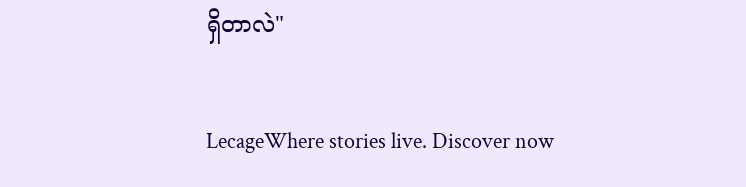ရှိတာလဲ"

LecageWhere stories live. Discover now